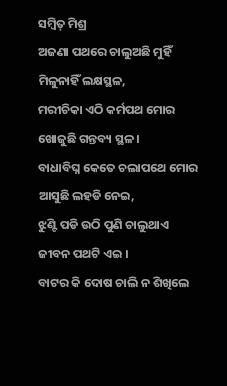ସମ୍ବିତ୍ ମିଶ୍ର
ଅଜଣା ପଥରେ ଚାଲୁଅଛି ମୁହିଁ
ମିଳୁନାହିଁ ଲକ୍ଷସ୍ଥଳ,
ମରୀଚିକା ଏଠି କର୍ମପଥ ମୋର
ଖୋଜୁଛି ଗନ୍ତବ୍ୟ ସ୍ଥଳ ।
ବାଧାବିଘ୍ନ କେତେ ଚଲାପଥେ ମୋର
ଆସୁଛି ଲହଡି ନେଇ,
ଝୁଣ୍ଟି ପଡି ଉଠି ପୁଣି ଚାଲୁଥାଏ
ଜୀବନ ପଥଟି ଏଇ ।
ବାଟର କି ଦୋଷ ଚାଲି ନ ଶିଖିଲେ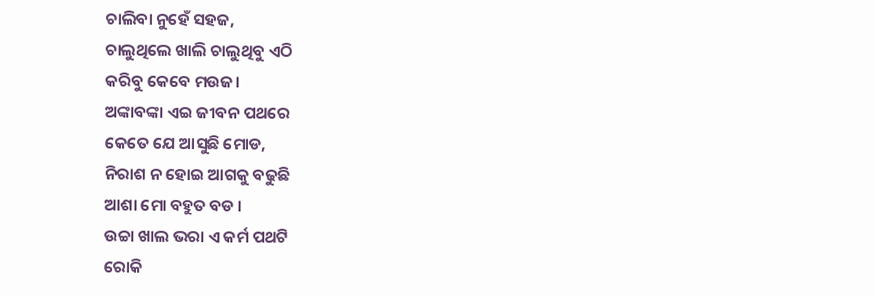ଚାଲିବା ନୁହେଁ ସହଜ,
ଚାଲୁଥିଲେ ଖାଲି ଚାଲୁଥିବୁ ଏଠି
କରିବୁ କେବେ ମଉଜ।
ଅଙ୍କାବଙ୍କା ଏଇ ଜୀବନ ପଥରେ
କେତେ ଯେ ଆସୁଛି ମୋଡ,
ନିରାଶ ନ ହୋଇ ଆଗକୁ ବଢୁଛି
ଆଶା ମୋ ବହୁତ ବଡ ।
ଉଚ୍ଚା ଖାଲ ଭରା ଏ କର୍ମ ପଥଟି
ରୋକି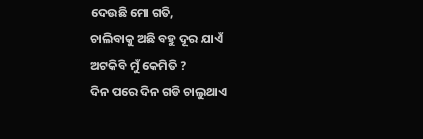ଦେଉଛି ମୋ ଗତି,
ଚାଲିବାକୁ ଅଛି ବହୁ ଦୂର ଯାଏଁ
ଅଟକିବି ମୁଁ କେମିତି ?
ଦିନ ପରେ ଦିନ ଗଡି ଚାଲୁଥାଏ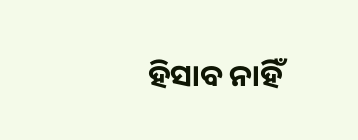ହିସାବ ନାହିଁ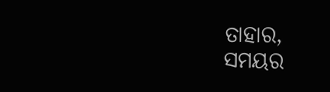ତାହାର,
ସମୟର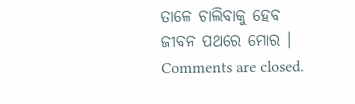ତାଳେ ଚାଲିବାକୁ ହେବ
ଜୀବନ ପଥରେ ମୋର ।
Comments are closed.